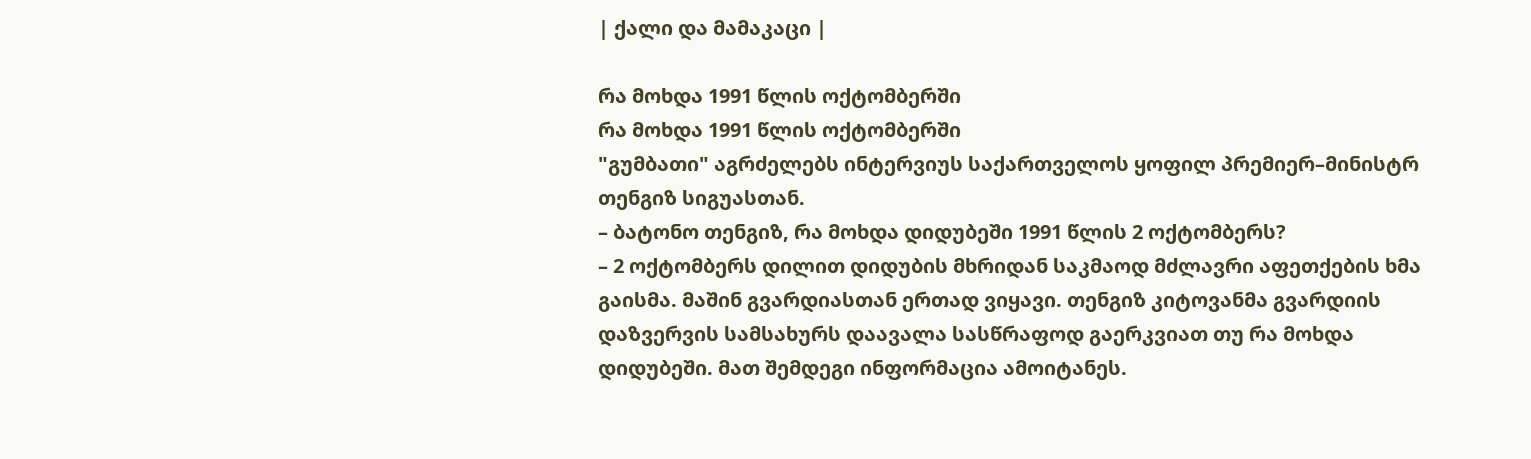| ქალი და მამაკაცი |

რა მოხდა 1991 წლის ოქტომბერში
რა მოხდა 1991 წლის ოქტომბერში
"გუმბათი" აგრძელებს ინტერვიუს საქართველოს ყოფილ პრემიერ–მინისტრ თენგიზ სიგუასთან.
– ბატონო თენგიზ, რა მოხდა დიდუბეში 1991 წლის 2 ოქტომბერს?
– 2 ოქტომბერს დილით დიდუბის მხრიდან საკმაოდ მძლავრი აფეთქების ხმა გაისმა. მაშინ გვარდიასთან ერთად ვიყავი. თენგიზ კიტოვანმა გვარდიის დაზვერვის სამსახურს დაავალა სასწრაფოდ გაერკვიათ თუ რა მოხდა დიდუბეში. მათ შემდეგი ინფორმაცია ამოიტანეს.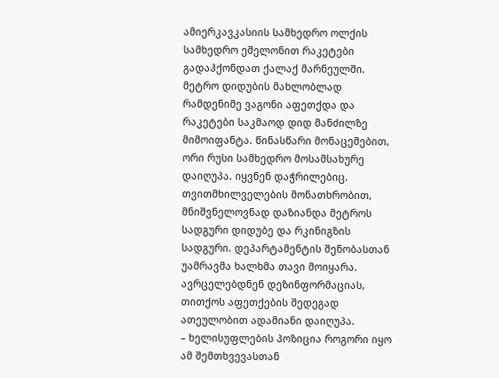ამიერკავკასიის სამხედრო ოლქის სამხედრო ეშელონით რაკეტები გადაჰქონდათ ქალაქ მარნეულში. მეტრო დიდუბის მახლობლად რამდენიმე ვაგონი აფეთქდა და რაკეტები საკმაოდ დიდ მანძილზე მიმოიფანტა. წინასწარი მონაცემებით, ორი რუსი სამხედრო მოსამსახურე დაიღუპა. იყვნენ დაჭრილებიც. თვითმხილველების მონათხრობით, მნიშვნელოვნად დაზიანდა მეტროს სადგური დიდუბე და რკინიგზის სადგური. დეპარტამენტის შენობასთან უამრავმა ხალხმა თავი მოიყარა. ავრცელებდნენ დეზინფორმაციას, თითქოს აფეთქების შედეგად ათეულობით ადამიანი დაიღუპა.
– ხელისუფლების პოზიცია როგორი იყო ამ შემთხვევასთან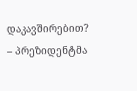დაკავშირებით?
– პრეზიდენტმა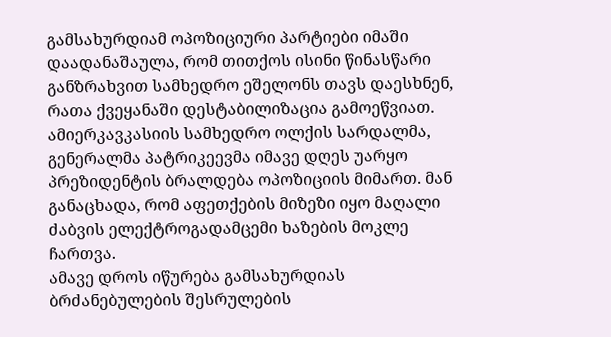გამსახურდიამ ოპოზიციური პარტიები იმაში დაადანაშაულა, რომ თითქოს ისინი წინასწარი განზრახვით სამხედრო ეშელონს თავს დაესხნენ, რათა ქვეყანაში დესტაბილიზაცია გამოეწვიათ. ამიერკავკასიის სამხედრო ოლქის სარდალმა, გენერალმა პატრიკეევმა იმავე დღეს უარყო პრეზიდენტის ბრალდება ოპოზიციის მიმართ. მან განაცხადა, რომ აფეთქების მიზეზი იყო მაღალი ძაბვის ელექტროგადამცემი ხაზების მოკლე ჩართვა.
ამავე დროს იწურება გამსახურდიას ბრძანებულების შესრულების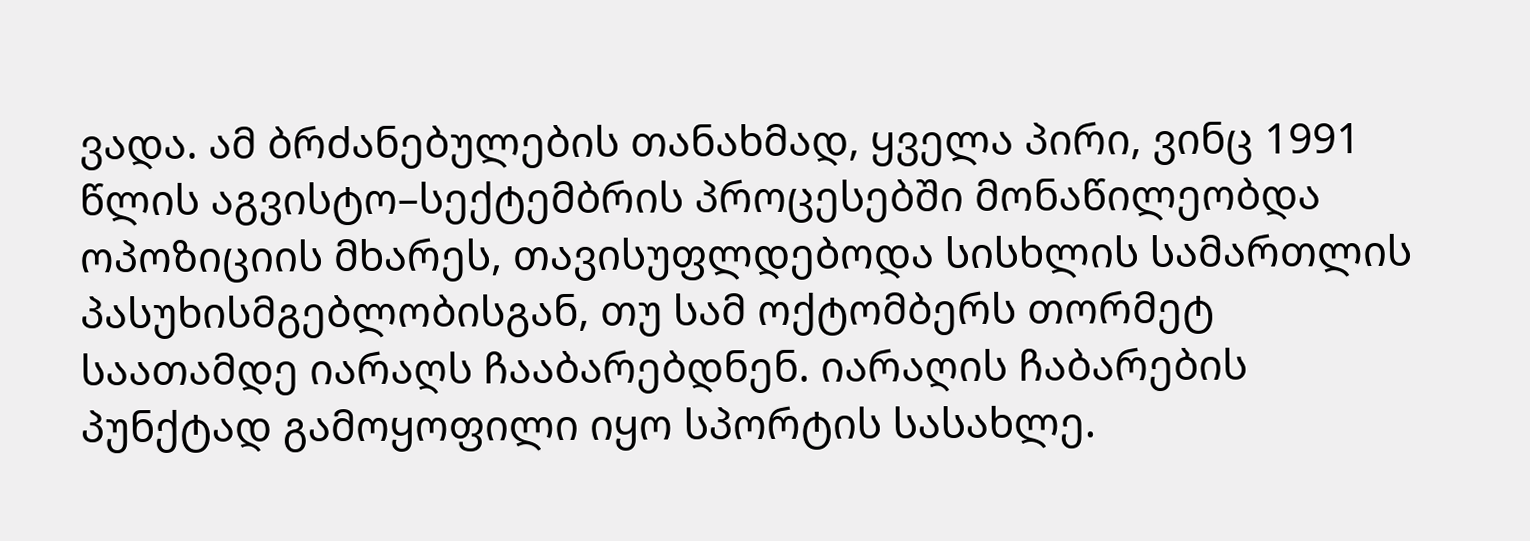ვადა. ამ ბრძანებულების თანახმად, ყველა პირი, ვინც 1991 წლის აგვისტო–სექტემბრის პროცესებში მონაწილეობდა ოპოზიციის მხარეს, თავისუფლდებოდა სისხლის სამართლის პასუხისმგებლობისგან, თუ სამ ოქტომბერს თორმეტ საათამდე იარაღს ჩააბარებდნენ. იარაღის ჩაბარების პუნქტად გამოყოფილი იყო სპორტის სასახლე.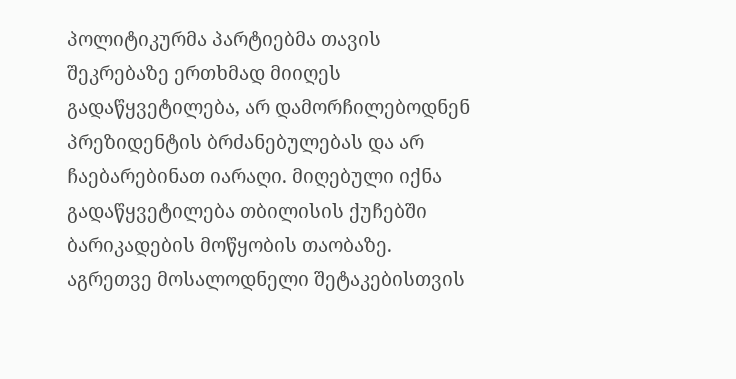პოლიტიკურმა პარტიებმა თავის შეკრებაზე ერთხმად მიიღეს გადაწყვეტილება, არ დამორჩილებოდნენ პრეზიდენტის ბრძანებულებას და არ ჩაებარებინათ იარაღი. მიღებული იქნა გადაწყვეტილება თბილისის ქუჩებში ბარიკადების მოწყობის თაობაზე. აგრეთვე მოსალოდნელი შეტაკებისთვის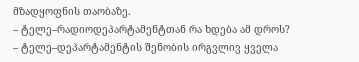მზადყოფნის თაობაზე.
– ტელე–რადიოდეპარტამენტთან რა ხდება ამ დროს?
– ტელე–დეპარტამენტის შენობის ირგვლივ ყველა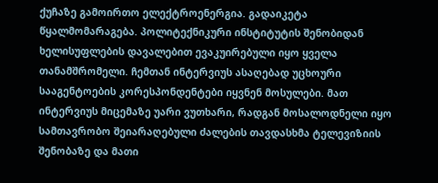ქუჩაზე გამოირთო ელექტროენერგია. გადაიკეტა წყალმომარაგება. პოლიტექნიკური ინსტიტუტის შენობიდან ხელისუფლების დავალებით ევაკუირებული იყო ყველა თანამშრომელი. ჩემთან ინტერვიუს ასაღებად უცხოური სააგენტოების კორესპონდენტები იყვნენ მოსულები. მათ ინტერვიუს მიცემაზე უარი ვუთხარი, რადგან მოსალოდნელი იყო სამთავრობო შეიარაღებული ძალების თავდასხმა ტელევიზიის შენობაზე და მათი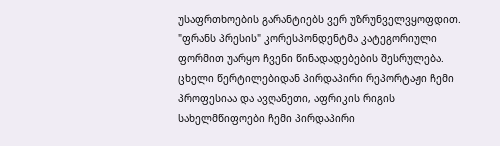უსაფრთხოების გარანტიებს ვერ უზრუნველვყოფდით. "ფრანს პრესის" კორესპონდენტმა კატეგორიული ფორმით უარყო ჩვენი წინადადებების შესრულება. ცხელი წერტილებიდან პირდაპირი რეპორტაჟი ჩემი პროფესიაა და ავღანეთი, აფრიკის რიგის სახელმწიფოები ჩემი პირდაპირი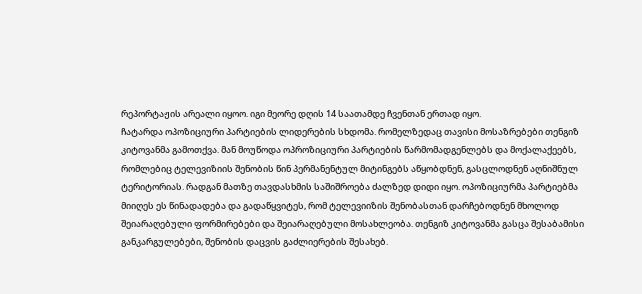რეპორტაჟის არეალი იყოო. იგი მეორე დღის 14 საათამდე ჩვენთან ერთად იყო.
ჩატარდა ოპოზიციური პარტიების ლიდერების სხდომა. რომელზედაც თავისი მოსაზრებები თენგიზ კიტოვანმა გამოთქვა. მან მოუწოდა ოპროზიციური პარტიების წარმომადგენლებს და მოქალაქეებს, რომლებიც ტელევიზიის შენობის წინ პერმანენტულ მიტინგებს აწყობდნენ, გასცლოდნენ აღნიშნულ ტერიტორიას. რადგან მათზე თავდასხმის საშიშროება ძალზედ დიდი იყო. ოპოზიციურმა პარტიებმა მიიღეს ეს წინადადება და გადაწყვიტეს, რომ ტელევიიზის შენობასთან დარჩებოდნენ მხოლოდ შეიარაღებული ფორმირებები და შეიარაღებული მოსახლეობა. თენგიზ კიტოვანმა გასცა შესაბამისი განკარგულებები, შენობის დაცვის გაძლიერების შესახებ.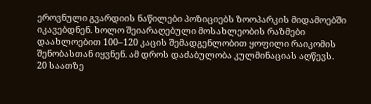ეროვნული გვარდიის ნაწილები პოზიციებს ზოოპარკის მიდამოებში იკავებდნენ. ხოლო შეიარაღებული მოსახლეობის რაზმები დაახლოებით 100–120 კაცის შემადგენლობით ყოფილი რაიკომის შენობასთან იყვნენ. ამ დროს დაძაბულობა კულმინაციას აღწევს.
20 საათზე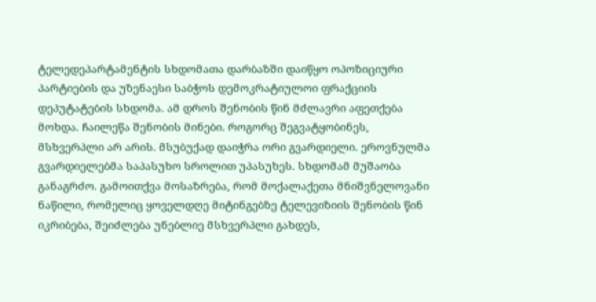ტელედეპარტამენტის სხდომათა დარბაზში დაიწყო ოპოზიციური პარტიების და უზენაესი საბჭოს დემოკრატიულოი ფრაქციის დეპუტატების სხდომა. ამ დროს შენობის წინ მძლავრი აფეთქება მოხდა. ჩაილეწა შენობის მინები. როგორც შეგვატყობინეს, მსხვერპლი არ არის. მსუბუქად დაიჭრა ორი გვარდიელი. ეროვნულმა გვარდიელებმა საპასუხო სროლით უპასუხეს. სხდომამ მუშაობა განაგრძო. გამოითქვა მოსაზრება, რომ მოქალაქეთა მნიშვნელოვანი ნაწილი, რომელიც ყოველდღე მიტინგებზე ტელევიზიის შენობის წინ იკრიბება, შეიძლება უნებლიე მსხვერპლი გახდეს,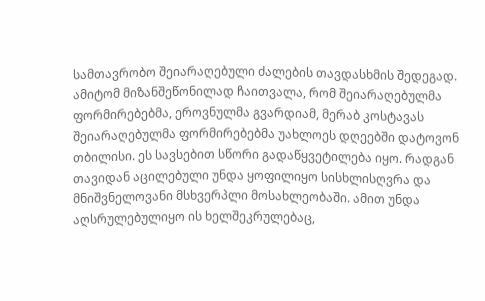სამთავრობო შეიარაღებული ძალების თავდასხმის შედეგად. ამიტომ მიზანშეწონილად ჩაითვალა, რომ შეიარაღებულმა ფორმირებებმა, ეროვნულმა გვარდიამ, მერაბ კოსტავას შეიარაღებულმა ფორმირებებმა უახლოეს დღეებში დატოვონ თბილისი. ეს სავსებით სწორი გადაწყვეტილება იყო. რადგან თავიდან აცილებული უნდა ყოფილიყო სისხლისღვრა და მნიშვნელოვანი მსხვერპლი მოსახლეობაში. ამით უნდა აღსრულებულიყო ის ხელშეკრულებაც,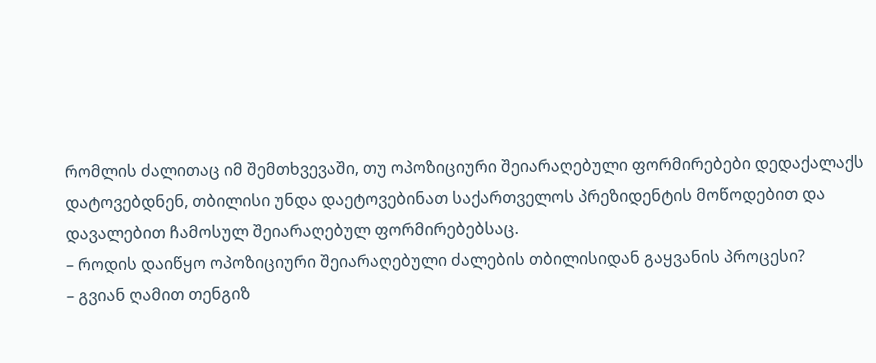რომლის ძალითაც იმ შემთხვევაში, თუ ოპოზიციური შეიარაღებული ფორმირებები დედაქალაქს დატოვებდნენ, თბილისი უნდა დაეტოვებინათ საქართველოს პრეზიდენტის მოწოდებით და დავალებით ჩამოსულ შეიარაღებულ ფორმირებებსაც.
– როდის დაიწყო ოპოზიციური შეიარაღებული ძალების თბილისიდან გაყვანის პროცესი?
– გვიან ღამით თენგიზ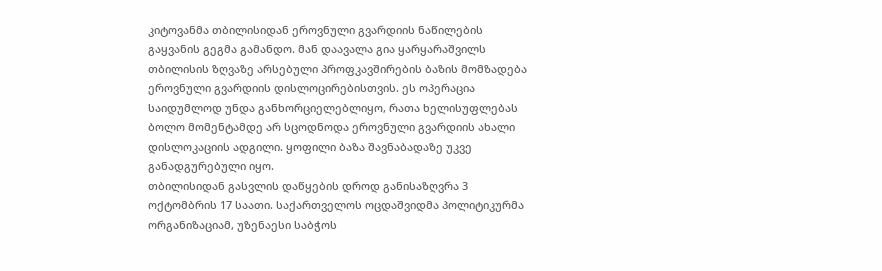კიტოვანმა თბილისიდან ეროვნული გვარდიის ნაწილების გაყვანის გეგმა გამანდო. მან დაავალა გია ყარყარაშვილს თბილისის ზღვაზე არსებული პროფკავშირების ბაზის მომზადება ეროვნული გვარდიის დისლოცირებისთვის. ეს ოპერაცია საიდუმლოდ უნდა განხორციელებლიყო, რათა ხელისუფლებას ბოლო მომენტამდე არ სცოდნოდა ეროვნული გვარდიის ახალი დისლოკაციის ადგილი. ყოფილი ბაზა შავნაბადაზე უკვე განადგურებული იყო.
თბილისიდან გასვლის დაწყების დროდ განისაზღვრა 3 ოქტომბრის 17 საათი. საქართველოს ოცდაშვიდმა პოლიტიკურმა ორგანიზაციამ, უზენაესი საბჭოს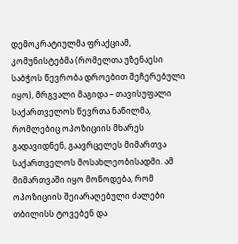დემოკრატიულმა ფრაქციამ, კომუნისტებმა (რომელთა უზენაესი საბჭოს წევრობა დროებით შეჩერებული იყო), მრგვალი მაგიდა – თავისუფალი საქართველოს წევრთა ნაწილმა, რომლებიც ოპოზიციის მხარეს გადავიდნენ, გაავრცელეს მიმართვა საქართველოს მოსახლეობისადმი. ამ მიმართვაში იყო მოწოდება, რომ ოპოზიციის შეიარაღებული ძალები თბილისს ტოვებენ და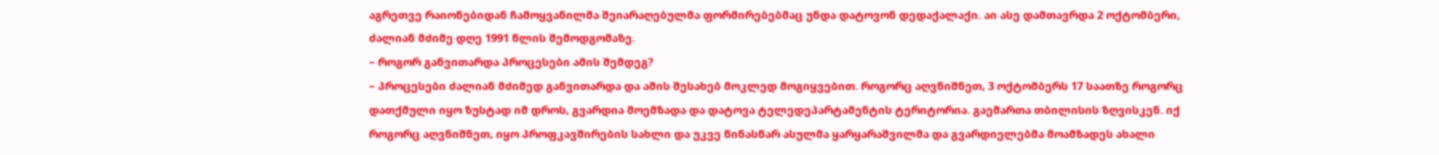აგრეთვე რაიონებიდან ჩამოყვანილმა შეიარაღებულმა ფორმირებებმაც უნდა დატოვონ დედაქალაქი. აი ასე დამთავრდა 2 ოქტომბერი, ძალიან მძიმე დღე 1991 წლის შემოდგომაზე.
– როგორ განვითარდა პროცესები ამის შემდეგ?
– პროცესები ძალიან მძიმედ განვითარდა და ამის შესახებ მოკლედ მოგიყვებით. როგორც აღვნიშნეთ, 3 ოქტომბერს 17 საათზე როგორც დათქმული იყო ზუსტად იმ დროს, გვარდია მოემზადა და დატოვა ტელედეპარტამენტის ტერიტორია. გაემართა თბილისის ზღვისკენ. იქ როგორც აღვნიშნეთ, იყო პროფკავშირების სახლი და უკვე წინასწარ ასულმა ყარყარაშვილმა და გვარდიელებმა მოამზადეს ახალი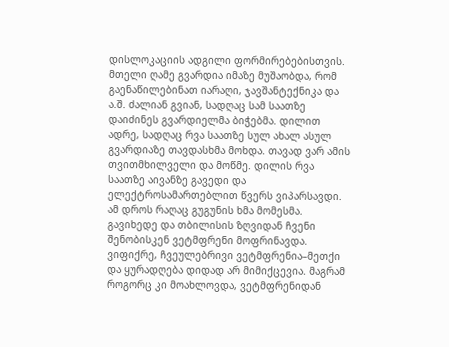დისლოკაციის ადგილი ფორმირებებისთვის.
მთელი ღამე გვარდია იმაზე მუშაობდა, რომ გაენაწილებინათ იარაღი, ჯავშანტექნიკა და ა.შ. ძალიან გვიან, სადღაც სამ საათზე დაიძინეს გვარდიელმა ბიჭებმა. დილით ადრე, სადღაც რვა საათზე სულ ახალ ასულ გვარდიაზე თავდასხმა მოხდა. თავად ვარ ამის თვითმხილველი და მოწმე. დილის რვა საათზე აივანზე გავედი და ელექტროსამართებლით წვერს ვიპარსავდი. ამ დროს რაღაც გუგუნის ხმა მომესმა. გავიხედე და თბილისის ზღვიდან ჩვენი შენობისკენ ვეტმფრენი მოფრინავდა. ვიფიქრე, ჩვეულებრივი ვეტმფრენია–მეთქი და ყურადღება დიდად არ მიმიქცევია. მაგრამ როგორც კი მოახლოვდა, ვეტმფრენიდან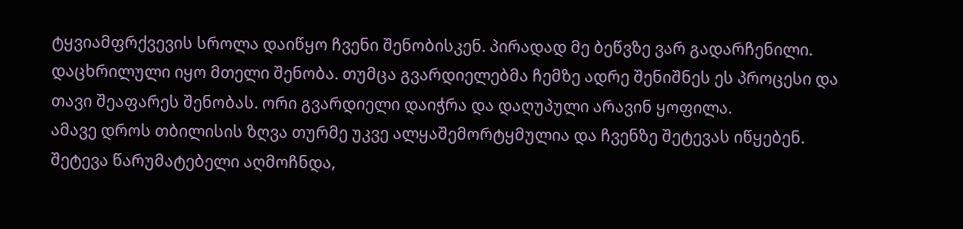ტყვიამფრქვევის სროლა დაიწყო ჩვენი შენობისკენ. პირადად მე ბეწვზე ვარ გადარჩენილი. დაცხრილული იყო მთელი შენობა. თუმცა გვარდიელებმა ჩემზე ადრე შენიშნეს ეს პროცესი და თავი შეაფარეს შენობას. ორი გვარდიელი დაიჭრა და დაღუპული არავინ ყოფილა.
ამავე დროს თბილისის ზღვა თურმე უკვე ალყაშემორტყმულია და ჩვენზე შეტევას იწყებენ. შეტევა წარუმატებელი აღმოჩნდა,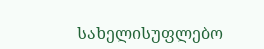სახელისუფლებო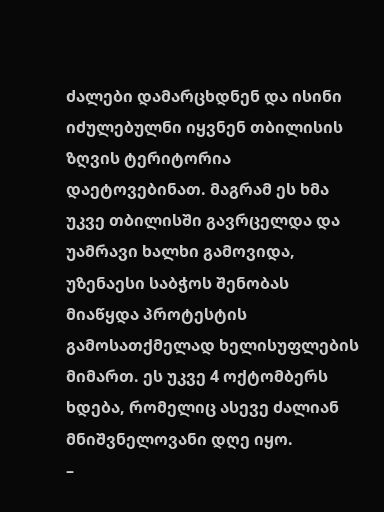ძალები დამარცხდნენ და ისინი იძულებულნი იყვნენ თბილისის ზღვის ტერიტორია დაეტოვებინათ. მაგრამ ეს ხმა უკვე თბილისში გავრცელდა და უამრავი ხალხი გამოვიდა, უზენაესი საბჭოს შენობას მიაწყდა პროტესტის გამოსათქმელად ხელისუფლების მიმართ. ეს უკვე 4 ოქტომბერს ხდება, რომელიც ასევე ძალიან მნიშვნელოვანი დღე იყო.
–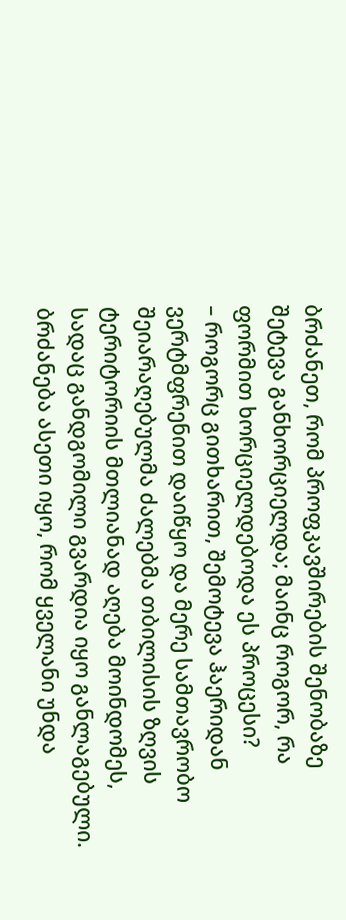ბრძანეთ, რომ პროფკავშირების შენობაზე შეტევა განხორციელდა; მაინც როგორ, რა ფორმით ხორციელდებოდა ეს პროცესი?
– როგორც გითხარით, შემოტევა ჰაერიდან ვერტმფრენით დაიწყო და მერე სამთავრობო შეიარაღებულმა ძალებმა თბილისის ზღვის ტერიტორიის მთლიანად აღება მოინდომეს, სადაც განდგომილი გვარდია იყო განლაგებული. ბრძანება ასეთი იყო, რომ ყველანი უნდა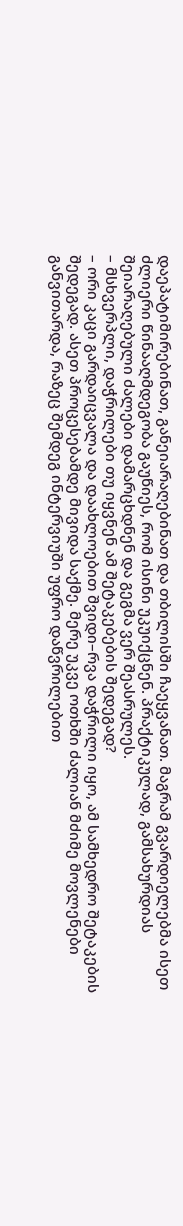დაეპატიმირებინათ, განეიარაღებინათ და თბილისში ჩაეყვანათ. მაგრამ გვარდიელებმა ისეთ ძლიერი წინააღმდეგობა გაუწიეს, რომ ისინი უკუიქცნენ. პრაქტიკულად, გამსახურდიას შეიარაღებული ძალები დამარცხდნენ და გეგმა ვერ შეასრულეს.
– მსხვერპლი, დაჭრილები თუ იყვნენ ამ შეტაკებების შედეგად?
– ორი კაცი გარდაიცვალა და დაახლოებით შვიდი–რვა დაჭრილი იყო, ამ სამხედრო შეტაკების შედეგად. ასეთ პროცესებამდე მივიდა საქმე. მერე უკვე ოთხში ძალიან მძიმე მოვლენები განვითარდა, რაზეც შემდეგ ინტერვიუში უფრო დაწვრილებით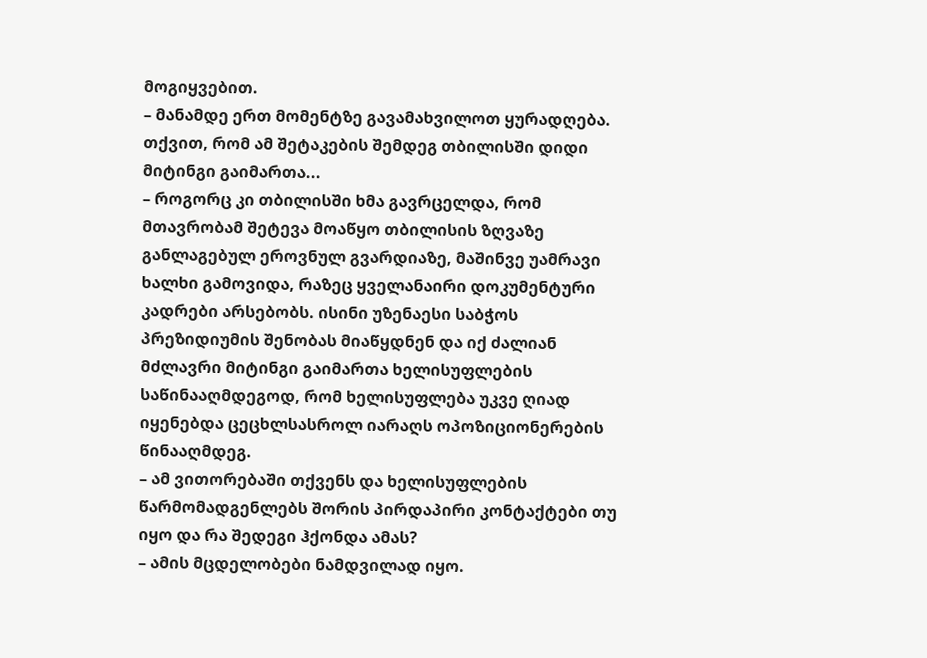მოგიყვებით.
– მანამდე ერთ მომენტზე გავამახვილოთ ყურადღება. თქვით, რომ ამ შეტაკების შემდეგ თბილისში დიდი მიტინგი გაიმართა...
– როგორც კი თბილისში ხმა გავრცელდა, რომ მთავრობამ შეტევა მოაწყო თბილისის ზღვაზე განლაგებულ ეროვნულ გვარდიაზე, მაშინვე უამრავი ხალხი გამოვიდა, რაზეც ყველანაირი დოკუმენტური კადრები არსებობს. ისინი უზენაესი საბჭოს პრეზიდიუმის შენობას მიაწყდნენ და იქ ძალიან მძლავრი მიტინგი გაიმართა ხელისუფლების საწინააღმდეგოდ, რომ ხელისუფლება უკვე ღიად იყენებდა ცეცხლსასროლ იარაღს ოპოზიციონერების წინააღმდეგ.
– ამ ვითორებაში თქვენს და ხელისუფლების წარმომადგენლებს შორის პირდაპირი კონტაქტები თუ იყო და რა შედეგი ჰქონდა ამას?
– ამის მცდელობები ნამდვილად იყო.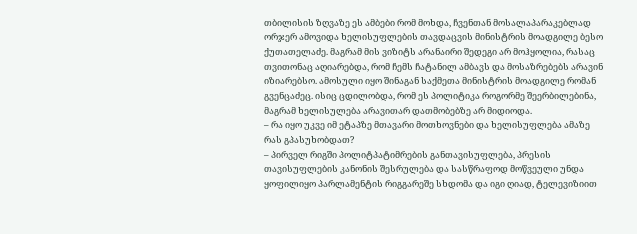თბილისის ზღვაზე ეს ამბები რომ მოხდა, ჩვენთან მოსალაპარაკებლად ორჯერ ამოვიდა ხელისუფლების თავდაცვის მინისტრის მოადგილე ბესო ქუთათელაძე. მაგრამ მის ვიზიტს არანაირი შედეგი არ მოჰყოლია, რასაც თვითონაც აღიარებდა, რომ ჩემს ჩატანილ ამბავს და მოსაზრებებს არავინ იზიარებსო. ამოსული იყო შინაგან საქმეთა მინისტრის მოადგილე რომან გვენცაძეც. ისიც ცდილობდა, რომ ეს პოლიტიკა როგორმე შეერბილებინა, მაგრამ ხელისულება არავითარ დათმობებზე არ მიდიოდა.
– რა იყო უკვე იმ ეტაპზე მთავარი მოთხოვნები და ხელისუფლება ამაზე რას გპასუხობდათ?
– პირველ რიგში პოლიტპატიმრების განთავისუფლება, პრესის თავისუფლების კანონის შესრულება და სასწრაფოდ მოწვეული უნდა ყოფილიყო პარლამენტის რიგგარეშე სხდომა და იგი ღიად, ტელევიზიით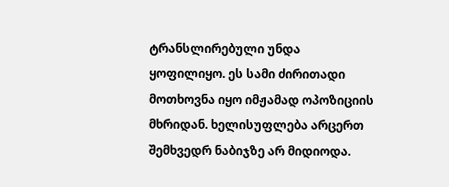ტრანსლირებული უნდა ყოფილიყო. ეს სამი ძირითადი მოთხოვნა იყო იმჟამად ოპოზიციის მხრიდან. ხელისუფლება არცერთ შემხვედრ ნაბიჯზე არ მიდიოდა.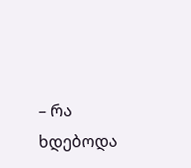– რა ხდებოდა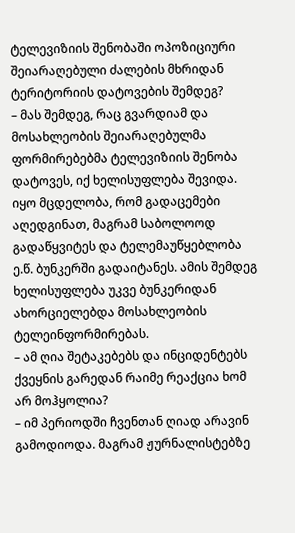ტელევიზიის შენობაში ოპოზიციური შეიარაღებული ძალების მხრიდან ტერიტორიის დატოვების შემდეგ?
– მას შემდეგ, რაც გვარდიამ და მოსახლეობის შეიარაღებულმა ფორმირებებმა ტელევიზიის შენობა დატოვეს, იქ ხელისუფლება შევიდა. იყო მცდელობა, რომ გადაცემები აღედგინათ, მაგრამ საბოლოოდ გადაწყვიტეს და ტელემაუწყებლობა ე.წ. ბუნკერში გადაიტანეს. ამის შემდეგ ხელისუფლება უკვე ბუნკერიდან ახორციელებდა მოსახლეობის ტელეინფორმირებას.
– ამ ღია შეტაკებებს და ინციდენტებს ქვეყნის გარედან რაიმე რეაქცია ხომ არ მოჰყოლია?
– იმ პერიოდში ჩვენთან ღიად არავინ გამოდიოდა. მაგრამ ჟურნალისტებზე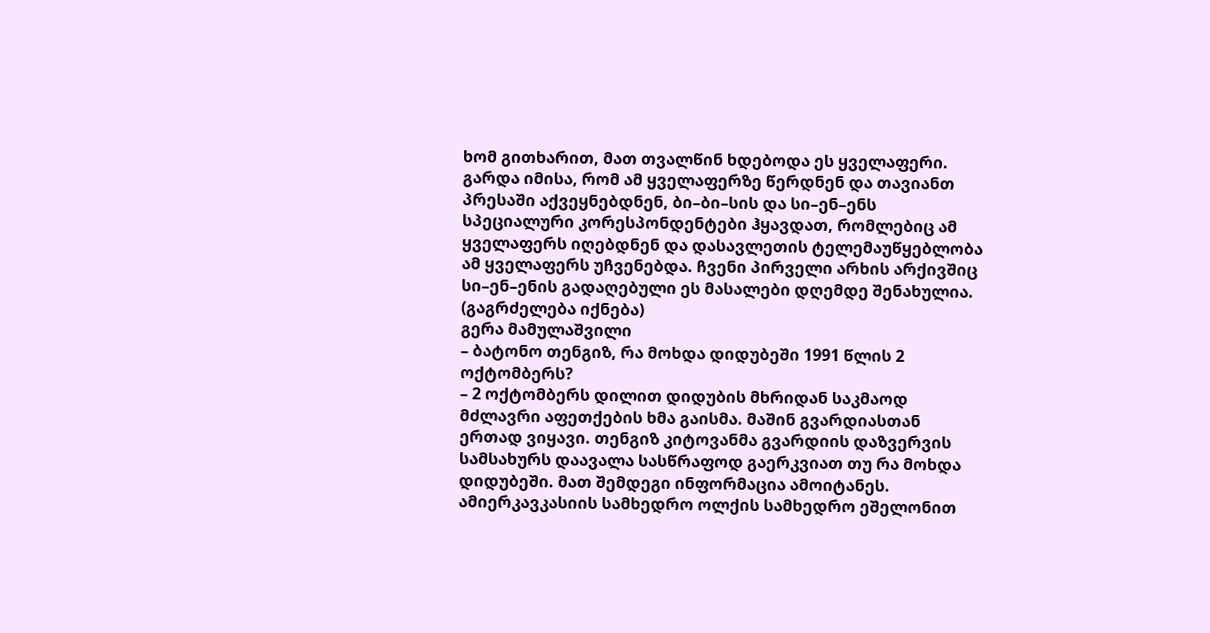ხომ გითხარით, მათ თვალწინ ხდებოდა ეს ყველაფერი. გარდა იმისა, რომ ამ ყველაფერზე წერდნენ და თავიანთ პრესაში აქვეყნებდნენ, ბი–ბი–სის და სი–ენ–ენს სპეციალური კორესპონდენტები ჰყავდათ, რომლებიც ამ ყველაფერს იღებდნენ და დასავლეთის ტელემაუწყებლობა ამ ყველაფერს უჩვენებდა. ჩვენი პირველი არხის არქივშიც სი–ენ–ენის გადაღებული ეს მასალები დღემდე შენახულია.
(გაგრძელება იქნება)
გერა მამულაშვილი
– ბატონო თენგიზ, რა მოხდა დიდუბეში 1991 წლის 2 ოქტომბერს?
– 2 ოქტომბერს დილით დიდუბის მხრიდან საკმაოდ მძლავრი აფეთქების ხმა გაისმა. მაშინ გვარდიასთან ერთად ვიყავი. თენგიზ კიტოვანმა გვარდიის დაზვერვის სამსახურს დაავალა სასწრაფოდ გაერკვიათ თუ რა მოხდა დიდუბეში. მათ შემდეგი ინფორმაცია ამოიტანეს. ამიერკავკასიის სამხედრო ოლქის სამხედრო ეშელონით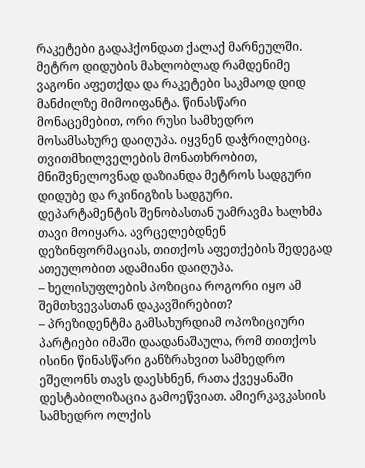რაკეტები გადაჰქონდათ ქალაქ მარნეულში. მეტრო დიდუბის მახლობლად რამდენიმე ვაგონი აფეთქდა და რაკეტები საკმაოდ დიდ მანძილზე მიმოიფანტა. წინასწარი მონაცემებით, ორი რუსი სამხედრო მოსამსახურე დაიღუპა. იყვნენ დაჭრილებიც. თვითმხილველების მონათხრობით, მნიშვნელოვნად დაზიანდა მეტროს სადგური დიდუბე და რკინიგზის სადგური. დეპარტამენტის შენობასთან უამრავმა ხალხმა თავი მოიყარა. ავრცელებდნენ დეზინფორმაციას, თითქოს აფეთქების შედეგად ათეულობით ადამიანი დაიღუპა.
– ხელისუფლების პოზიცია როგორი იყო ამ შემთხვევასთან დაკავშირებით?
– პრეზიდენტმა გამსახურდიამ ოპოზიციური პარტიები იმაში დაადანაშაულა, რომ თითქოს ისინი წინასწარი განზრახვით სამხედრო ეშელონს თავს დაესხნენ, რათა ქვეყანაში დესტაბილიზაცია გამოეწვიათ. ამიერკავკასიის სამხედრო ოლქის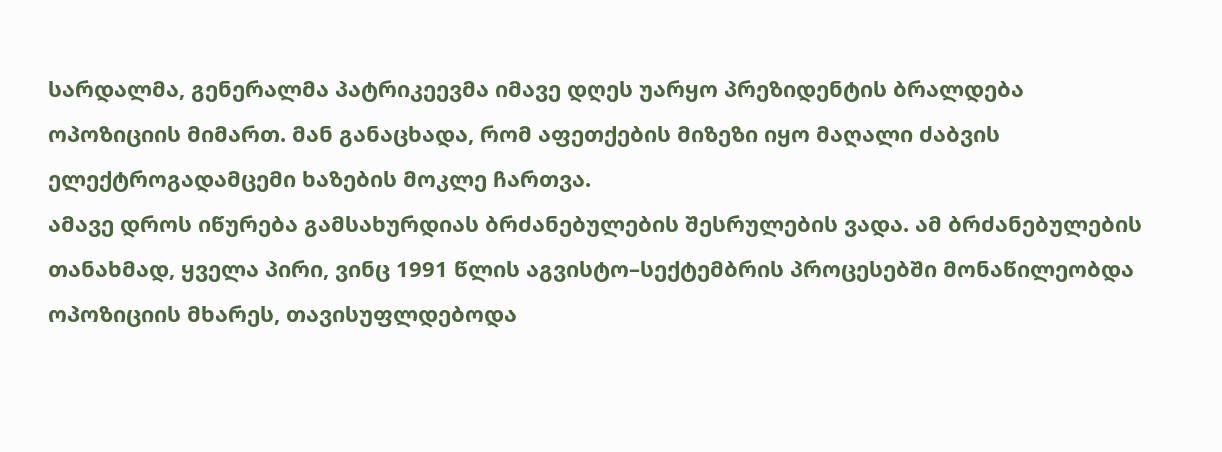სარდალმა, გენერალმა პატრიკეევმა იმავე დღეს უარყო პრეზიდენტის ბრალდება ოპოზიციის მიმართ. მან განაცხადა, რომ აფეთქების მიზეზი იყო მაღალი ძაბვის ელექტროგადამცემი ხაზების მოკლე ჩართვა.
ამავე დროს იწურება გამსახურდიას ბრძანებულების შესრულების ვადა. ამ ბრძანებულების თანახმად, ყველა პირი, ვინც 1991 წლის აგვისტო–სექტემბრის პროცესებში მონაწილეობდა ოპოზიციის მხარეს, თავისუფლდებოდა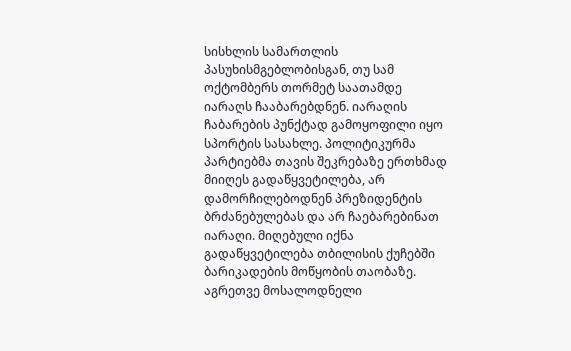სისხლის სამართლის პასუხისმგებლობისგან, თუ სამ ოქტომბერს თორმეტ საათამდე იარაღს ჩააბარებდნენ. იარაღის ჩაბარების პუნქტად გამოყოფილი იყო სპორტის სასახლე. პოლიტიკურმა პარტიებმა თავის შეკრებაზე ერთხმად მიიღეს გადაწყვეტილება, არ დამორჩილებოდნენ პრეზიდენტის ბრძანებულებას და არ ჩაებარებინათ იარაღი. მიღებული იქნა გადაწყვეტილება თბილისის ქუჩებში ბარიკადების მოწყობის თაობაზე. აგრეთვე მოსალოდნელი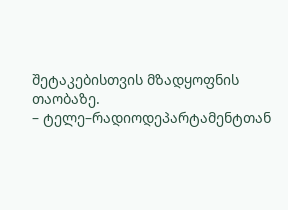შეტაკებისთვის მზადყოფნის თაობაზე.
– ტელე–რადიოდეპარტამენტთან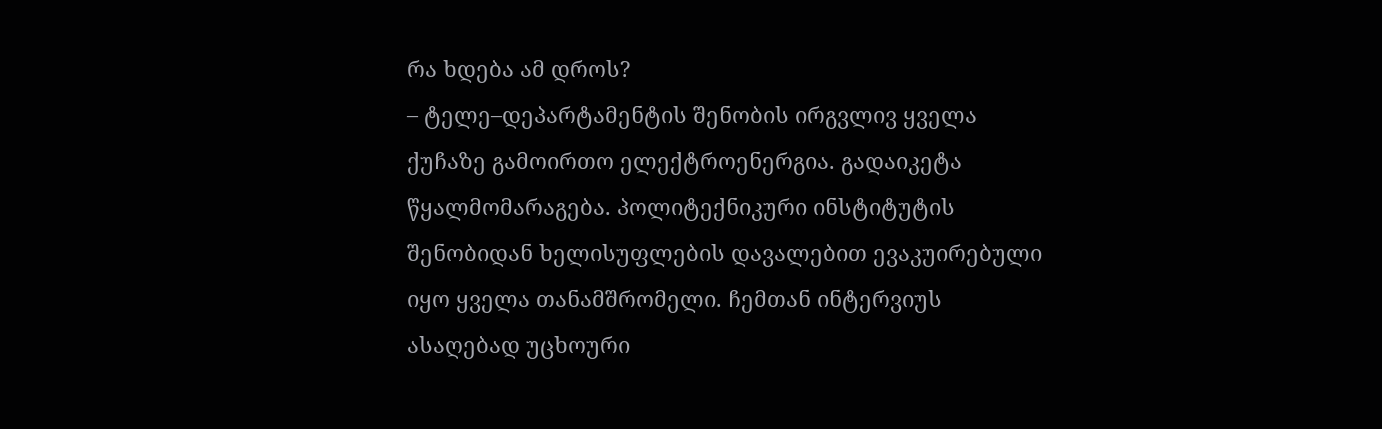რა ხდება ამ დროს?
– ტელე–დეპარტამენტის შენობის ირგვლივ ყველა ქუჩაზე გამოირთო ელექტროენერგია. გადაიკეტა წყალმომარაგება. პოლიტექნიკური ინსტიტუტის შენობიდან ხელისუფლების დავალებით ევაკუირებული იყო ყველა თანამშრომელი. ჩემთან ინტერვიუს ასაღებად უცხოური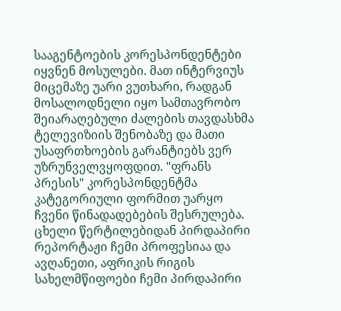სააგენტოების კორესპონდენტები იყვნენ მოსულები. მათ ინტერვიუს მიცემაზე უარი ვუთხარი, რადგან მოსალოდნელი იყო სამთავრობო შეიარაღებული ძალების თავდასხმა ტელევიზიის შენობაზე და მათი უსაფრთხოების გარანტიებს ვერ უზრუნველვყოფდით. "ფრანს პრესის" კორესპონდენტმა კატეგორიული ფორმით უარყო ჩვენი წინადადებების შესრულება. ცხელი წერტილებიდან პირდაპირი რეპორტაჟი ჩემი პროფესიაა და ავღანეთი, აფრიკის რიგის სახელმწიფოები ჩემი პირდაპირი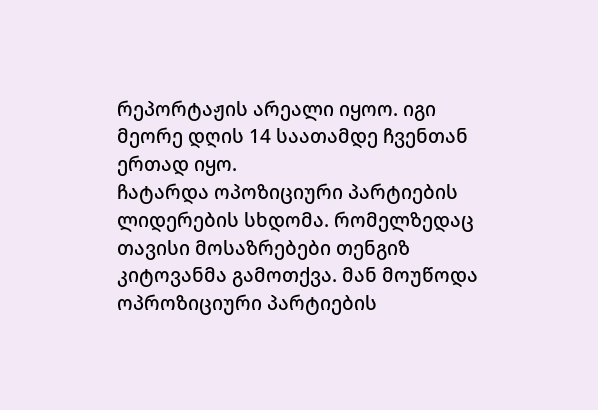რეპორტაჟის არეალი იყოო. იგი მეორე დღის 14 საათამდე ჩვენთან ერთად იყო.
ჩატარდა ოპოზიციური პარტიების ლიდერების სხდომა. რომელზედაც თავისი მოსაზრებები თენგიზ კიტოვანმა გამოთქვა. მან მოუწოდა ოპროზიციური პარტიების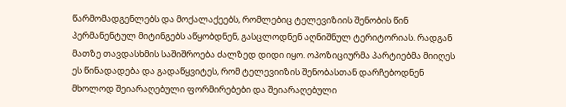წარმომადგენლებს და მოქალაქეებს, რომლებიც ტელევიზიის შენობის წინ პერმანენტულ მიტინგებს აწყობდნენ, გასცლოდნენ აღნიშნულ ტერიტორიას. რადგან მათზე თავდასხმის საშიშროება ძალზედ დიდი იყო. ოპოზიციურმა პარტიებმა მიიღეს ეს წინადადება და გადაწყვიტეს, რომ ტელევიიზის შენობასთან დარჩებოდნენ მხოლოდ შეიარაღებული ფორმირებები და შეიარაღებული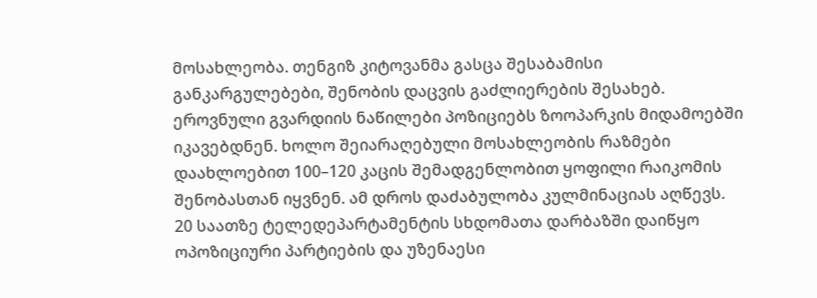მოსახლეობა. თენგიზ კიტოვანმა გასცა შესაბამისი განკარგულებები, შენობის დაცვის გაძლიერების შესახებ. ეროვნული გვარდიის ნაწილები პოზიციებს ზოოპარკის მიდამოებში იკავებდნენ. ხოლო შეიარაღებული მოსახლეობის რაზმები დაახლოებით 100–120 კაცის შემადგენლობით ყოფილი რაიკომის შენობასთან იყვნენ. ამ დროს დაძაბულობა კულმინაციას აღწევს.
20 საათზე ტელედეპარტამენტის სხდომათა დარბაზში დაიწყო ოპოზიციური პარტიების და უზენაესი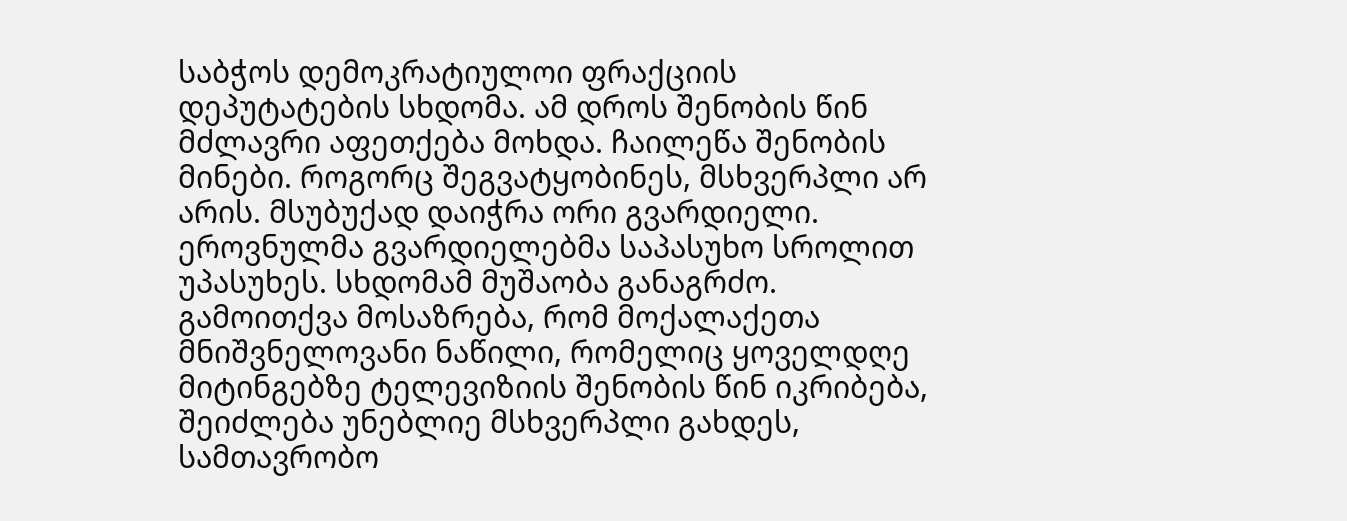საბჭოს დემოკრატიულოი ფრაქციის დეპუტატების სხდომა. ამ დროს შენობის წინ მძლავრი აფეთქება მოხდა. ჩაილეწა შენობის მინები. როგორც შეგვატყობინეს, მსხვერპლი არ არის. მსუბუქად დაიჭრა ორი გვარდიელი. ეროვნულმა გვარდიელებმა საპასუხო სროლით უპასუხეს. სხდომამ მუშაობა განაგრძო. გამოითქვა მოსაზრება, რომ მოქალაქეთა მნიშვნელოვანი ნაწილი, რომელიც ყოველდღე მიტინგებზე ტელევიზიის შენობის წინ იკრიბება, შეიძლება უნებლიე მსხვერპლი გახდეს, სამთავრობო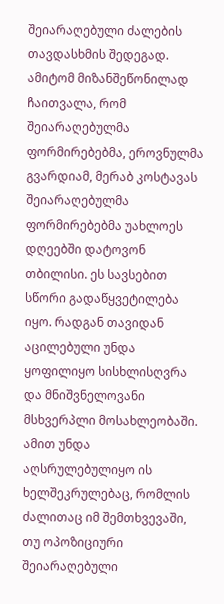შეიარაღებული ძალების თავდასხმის შედეგად. ამიტომ მიზანშეწონილად ჩაითვალა, რომ შეიარაღებულმა ფორმირებებმა, ეროვნულმა გვარდიამ, მერაბ კოსტავას შეიარაღებულმა ფორმირებებმა უახლოეს დღეებში დატოვონ თბილისი. ეს სავსებით სწორი გადაწყვეტილება იყო. რადგან თავიდან აცილებული უნდა ყოფილიყო სისხლისღვრა და მნიშვნელოვანი მსხვერპლი მოსახლეობაში. ამით უნდა აღსრულებულიყო ის ხელშეკრულებაც, რომლის ძალითაც იმ შემთხვევაში, თუ ოპოზიციური შეიარაღებული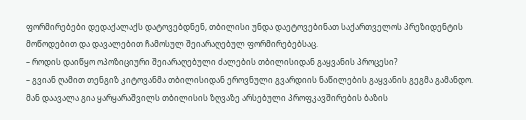ფორმირებები დედაქალაქს დატოვებდნენ, თბილისი უნდა დაეტოვებინათ საქართველოს პრეზიდენტის მოწოდებით და დავალებით ჩამოსულ შეიარაღებულ ფორმირებებსაც.
– როდის დაიწყო ოპოზიციური შეიარაღებული ძალების თბილისიდან გაყვანის პროცესი?
– გვიან ღამით თენგიზ კიტოვანმა თბილისიდან ეროვნული გვარდიის ნაწილების გაყვანის გეგმა გამანდო. მან დაავალა გია ყარყარაშვილს თბილისის ზღვაზე არსებული პროფკავშირების ბაზის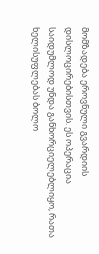მომზადება ეროვნული გვარდიის დისლოცირებისთვის. ეს ოპერაცია საიდუმლოდ უნდა განხორციელებლიყო, რათა ხელისუფლებას ბოლო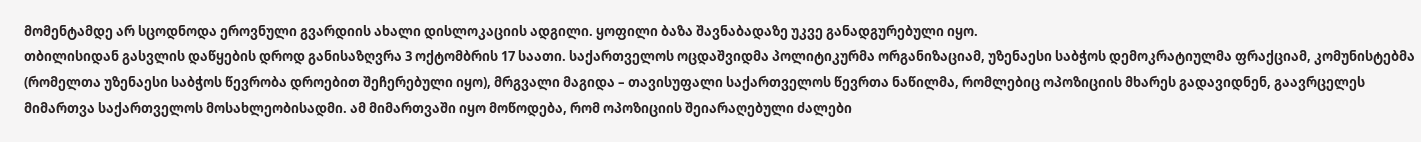მომენტამდე არ სცოდნოდა ეროვნული გვარდიის ახალი დისლოკაციის ადგილი. ყოფილი ბაზა შავნაბადაზე უკვე განადგურებული იყო.
თბილისიდან გასვლის დაწყების დროდ განისაზღვრა 3 ოქტომბრის 17 საათი. საქართველოს ოცდაშვიდმა პოლიტიკურმა ორგანიზაციამ, უზენაესი საბჭოს დემოკრატიულმა ფრაქციამ, კომუნისტებმა (რომელთა უზენაესი საბჭოს წევრობა დროებით შეჩერებული იყო), მრგვალი მაგიდა – თავისუფალი საქართველოს წევრთა ნაწილმა, რომლებიც ოპოზიციის მხარეს გადავიდნენ, გაავრცელეს მიმართვა საქართველოს მოსახლეობისადმი. ამ მიმართვაში იყო მოწოდება, რომ ოპოზიციის შეიარაღებული ძალები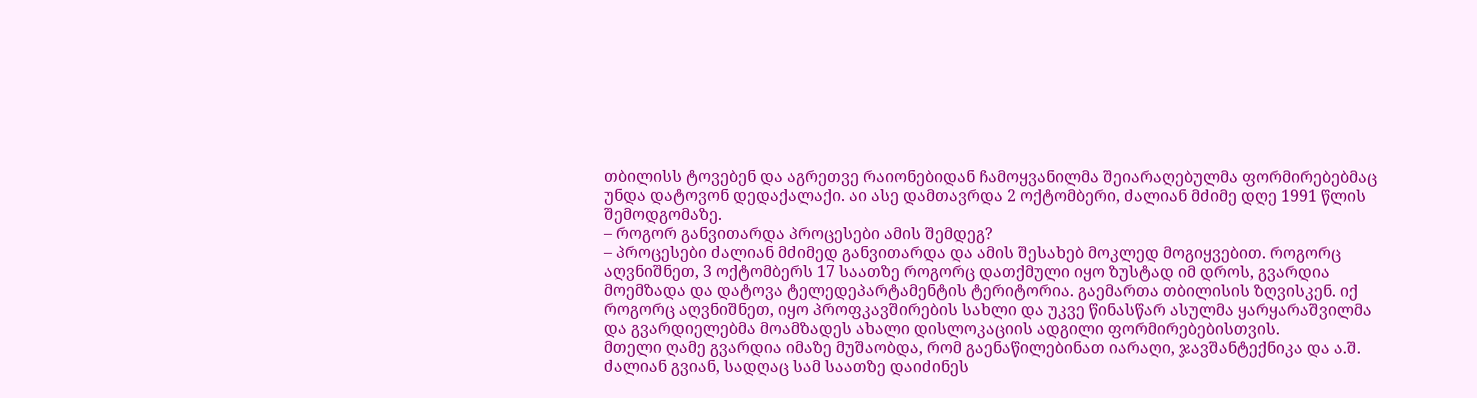თბილისს ტოვებენ და აგრეთვე რაიონებიდან ჩამოყვანილმა შეიარაღებულმა ფორმირებებმაც უნდა დატოვონ დედაქალაქი. აი ასე დამთავრდა 2 ოქტომბერი, ძალიან მძიმე დღე 1991 წლის შემოდგომაზე.
– როგორ განვითარდა პროცესები ამის შემდეგ?
– პროცესები ძალიან მძიმედ განვითარდა და ამის შესახებ მოკლედ მოგიყვებით. როგორც აღვნიშნეთ, 3 ოქტომბერს 17 საათზე როგორც დათქმული იყო ზუსტად იმ დროს, გვარდია მოემზადა და დატოვა ტელედეპარტამენტის ტერიტორია. გაემართა თბილისის ზღვისკენ. იქ როგორც აღვნიშნეთ, იყო პროფკავშირების სახლი და უკვე წინასწარ ასულმა ყარყარაშვილმა და გვარდიელებმა მოამზადეს ახალი დისლოკაციის ადგილი ფორმირებებისთვის.
მთელი ღამე გვარდია იმაზე მუშაობდა, რომ გაენაწილებინათ იარაღი, ჯავშანტექნიკა და ა.შ. ძალიან გვიან, სადღაც სამ საათზე დაიძინეს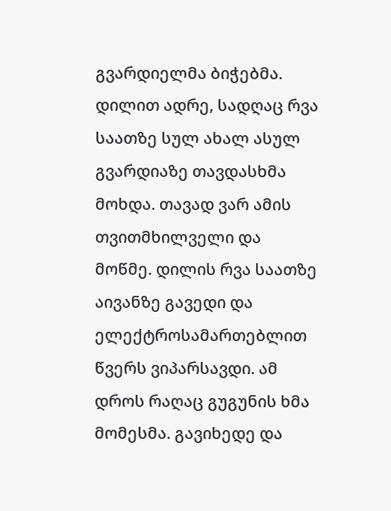გვარდიელმა ბიჭებმა. დილით ადრე, სადღაც რვა საათზე სულ ახალ ასულ გვარდიაზე თავდასხმა მოხდა. თავად ვარ ამის თვითმხილველი და მოწმე. დილის რვა საათზე აივანზე გავედი და ელექტროსამართებლით წვერს ვიპარსავდი. ამ დროს რაღაც გუგუნის ხმა მომესმა. გავიხედე და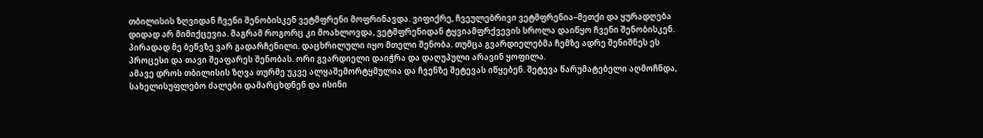თბილისის ზღვიდან ჩვენი შენობისკენ ვეტმფრენი მოფრინავდა. ვიფიქრე, ჩვეულებრივი ვეტმფრენია–მეთქი და ყურადღება დიდად არ მიმიქცევია. მაგრამ როგორც კი მოახლოვდა, ვეტმფრენიდან ტყვიამფრქვევის სროლა დაიწყო ჩვენი შენობისკენ. პირადად მე ბეწვზე ვარ გადარჩენილი. დაცხრილული იყო მთელი შენობა. თუმცა გვარდიელებმა ჩემზე ადრე შენიშნეს ეს პროცესი და თავი შეაფარეს შენობას. ორი გვარდიელი დაიჭრა და დაღუპული არავინ ყოფილა.
ამავე დროს თბილისის ზღვა თურმე უკვე ალყაშემორტყმულია და ჩვენზე შეტევას იწყებენ. შეტევა წარუმატებელი აღმოჩნდა, სახელისუფლებო ძალები დამარცხდნენ და ისინი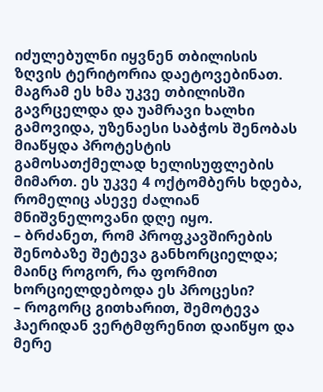იძულებულნი იყვნენ თბილისის ზღვის ტერიტორია დაეტოვებინათ. მაგრამ ეს ხმა უკვე თბილისში გავრცელდა და უამრავი ხალხი გამოვიდა, უზენაესი საბჭოს შენობას მიაწყდა პროტესტის გამოსათქმელად ხელისუფლების მიმართ. ეს უკვე 4 ოქტომბერს ხდება, რომელიც ასევე ძალიან მნიშვნელოვანი დღე იყო.
– ბრძანეთ, რომ პროფკავშირების შენობაზე შეტევა განხორციელდა; მაინც როგორ, რა ფორმით ხორციელდებოდა ეს პროცესი?
– როგორც გითხარით, შემოტევა ჰაერიდან ვერტმფრენით დაიწყო და მერე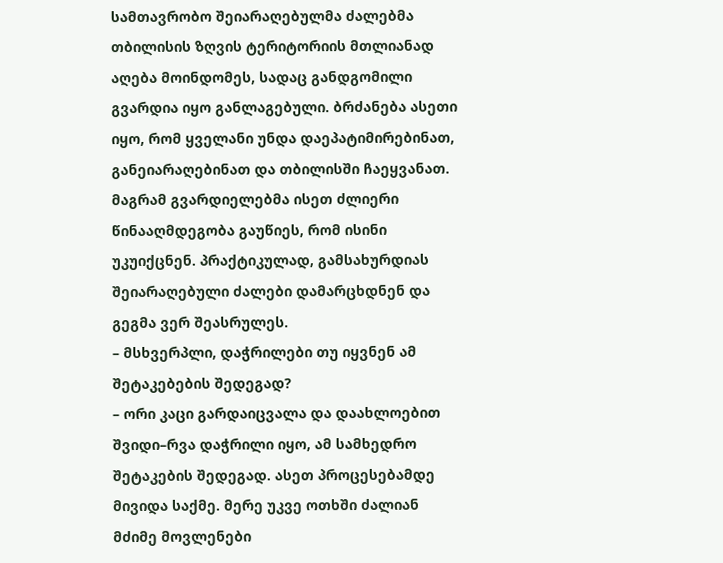სამთავრობო შეიარაღებულმა ძალებმა თბილისის ზღვის ტერიტორიის მთლიანად აღება მოინდომეს, სადაც განდგომილი გვარდია იყო განლაგებული. ბრძანება ასეთი იყო, რომ ყველანი უნდა დაეპატიმირებინათ, განეიარაღებინათ და თბილისში ჩაეყვანათ. მაგრამ გვარდიელებმა ისეთ ძლიერი წინააღმდეგობა გაუწიეს, რომ ისინი უკუიქცნენ. პრაქტიკულად, გამსახურდიას შეიარაღებული ძალები დამარცხდნენ და გეგმა ვერ შეასრულეს.
– მსხვერპლი, დაჭრილები თუ იყვნენ ამ შეტაკებების შედეგად?
– ორი კაცი გარდაიცვალა და დაახლოებით შვიდი–რვა დაჭრილი იყო, ამ სამხედრო შეტაკების შედეგად. ასეთ პროცესებამდე მივიდა საქმე. მერე უკვე ოთხში ძალიან მძიმე მოვლენები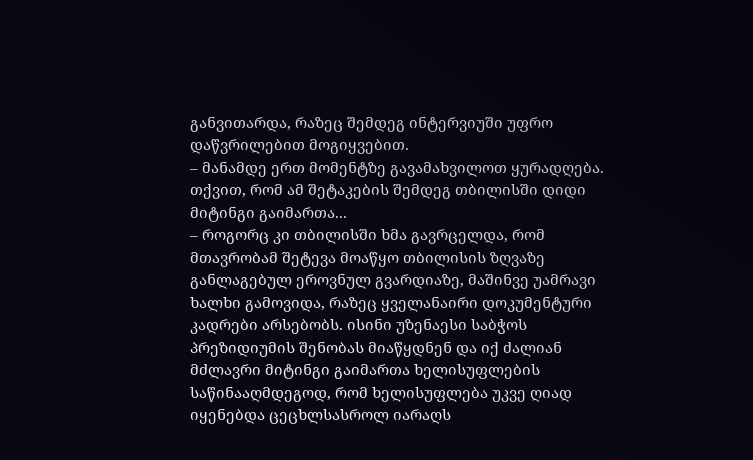განვითარდა, რაზეც შემდეგ ინტერვიუში უფრო დაწვრილებით მოგიყვებით.
– მანამდე ერთ მომენტზე გავამახვილოთ ყურადღება. თქვით, რომ ამ შეტაკების შემდეგ თბილისში დიდი მიტინგი გაიმართა...
– როგორც კი თბილისში ხმა გავრცელდა, რომ მთავრობამ შეტევა მოაწყო თბილისის ზღვაზე განლაგებულ ეროვნულ გვარდიაზე, მაშინვე უამრავი ხალხი გამოვიდა, რაზეც ყველანაირი დოკუმენტური კადრები არსებობს. ისინი უზენაესი საბჭოს პრეზიდიუმის შენობას მიაწყდნენ და იქ ძალიან მძლავრი მიტინგი გაიმართა ხელისუფლების საწინააღმდეგოდ, რომ ხელისუფლება უკვე ღიად იყენებდა ცეცხლსასროლ იარაღს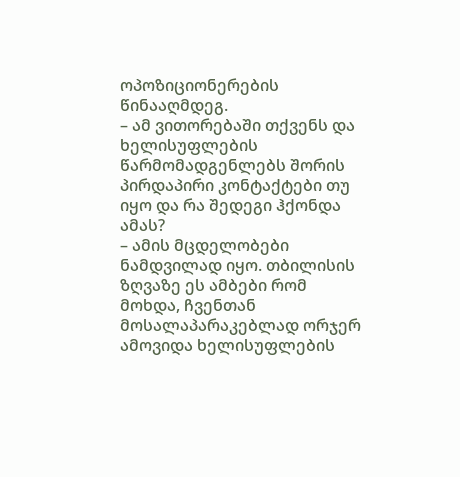ოპოზიციონერების წინააღმდეგ.
– ამ ვითორებაში თქვენს და ხელისუფლების წარმომადგენლებს შორის პირდაპირი კონტაქტები თუ იყო და რა შედეგი ჰქონდა ამას?
– ამის მცდელობები ნამდვილად იყო. თბილისის ზღვაზე ეს ამბები რომ მოხდა, ჩვენთან მოსალაპარაკებლად ორჯერ ამოვიდა ხელისუფლების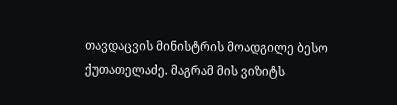თავდაცვის მინისტრის მოადგილე ბესო ქუთათელაძე. მაგრამ მის ვიზიტს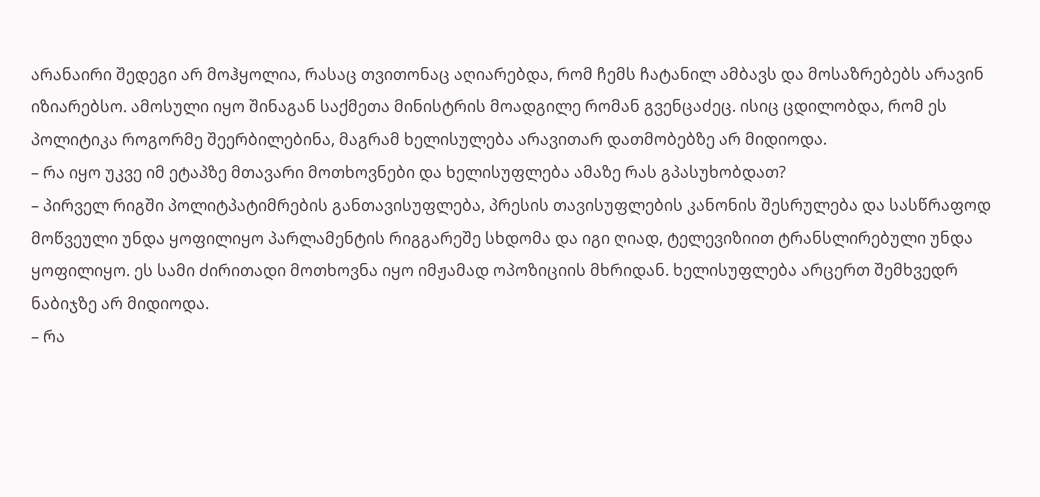არანაირი შედეგი არ მოჰყოლია, რასაც თვითონაც აღიარებდა, რომ ჩემს ჩატანილ ამბავს და მოსაზრებებს არავინ იზიარებსო. ამოსული იყო შინაგან საქმეთა მინისტრის მოადგილე რომან გვენცაძეც. ისიც ცდილობდა, რომ ეს პოლიტიკა როგორმე შეერბილებინა, მაგრამ ხელისულება არავითარ დათმობებზე არ მიდიოდა.
– რა იყო უკვე იმ ეტაპზე მთავარი მოთხოვნები და ხელისუფლება ამაზე რას გპასუხობდათ?
– პირველ რიგში პოლიტპატიმრების განთავისუფლება, პრესის თავისუფლების კანონის შესრულება და სასწრაფოდ მოწვეული უნდა ყოფილიყო პარლამენტის რიგგარეშე სხდომა და იგი ღიად, ტელევიზიით ტრანსლირებული უნდა ყოფილიყო. ეს სამი ძირითადი მოთხოვნა იყო იმჟამად ოპოზიციის მხრიდან. ხელისუფლება არცერთ შემხვედრ ნაბიჯზე არ მიდიოდა.
– რა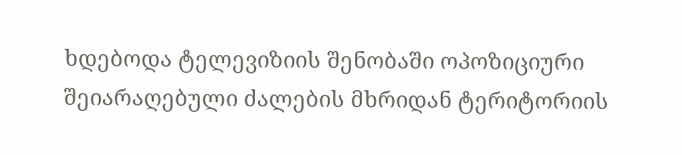ხდებოდა ტელევიზიის შენობაში ოპოზიციური შეიარაღებული ძალების მხრიდან ტერიტორიის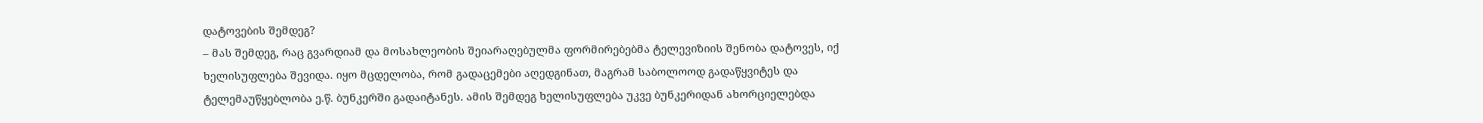დატოვების შემდეგ?
– მას შემდეგ, რაც გვარდიამ და მოსახლეობის შეიარაღებულმა ფორმირებებმა ტელევიზიის შენობა დატოვეს, იქ ხელისუფლება შევიდა. იყო მცდელობა, რომ გადაცემები აღედგინათ, მაგრამ საბოლოოდ გადაწყვიტეს და ტელემაუწყებლობა ე.წ. ბუნკერში გადაიტანეს. ამის შემდეგ ხელისუფლება უკვე ბუნკერიდან ახორციელებდა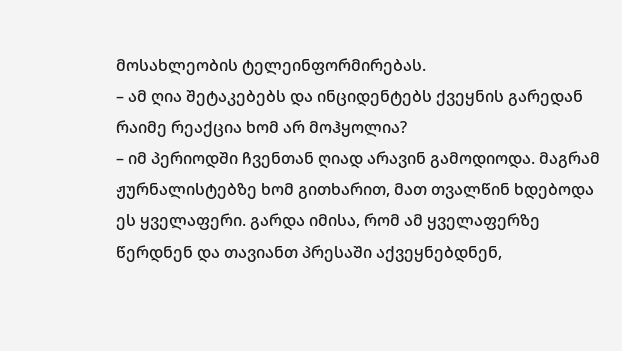მოსახლეობის ტელეინფორმირებას.
– ამ ღია შეტაკებებს და ინციდენტებს ქვეყნის გარედან რაიმე რეაქცია ხომ არ მოჰყოლია?
– იმ პერიოდში ჩვენთან ღიად არავინ გამოდიოდა. მაგრამ ჟურნალისტებზე ხომ გითხარით, მათ თვალწინ ხდებოდა ეს ყველაფერი. გარდა იმისა, რომ ამ ყველაფერზე წერდნენ და თავიანთ პრესაში აქვეყნებდნენ,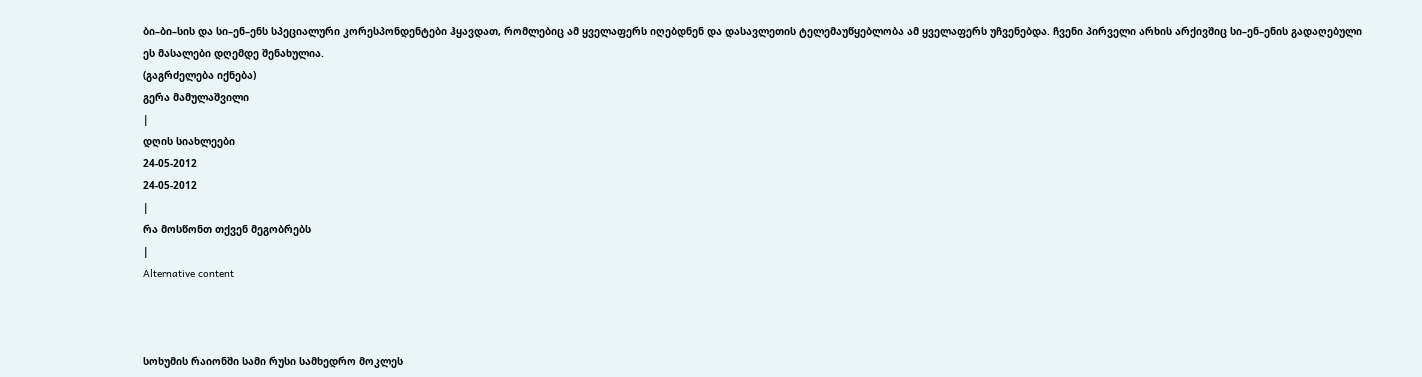ბი–ბი–სის და სი–ენ–ენს სპეციალური კორესპონდენტები ჰყავდათ, რომლებიც ამ ყველაფერს იღებდნენ და დასავლეთის ტელემაუწყებლობა ამ ყველაფერს უჩვენებდა. ჩვენი პირველი არხის არქივშიც სი–ენ–ენის გადაღებული ეს მასალები დღემდე შენახულია.
(გაგრძელება იქნება)
გერა მამულაშვილი
|
დღის სიახლეები
24-05-2012
24-05-2012
|
რა მოსწონთ თქვენ მეგობრებს
|
Alternative content



სოხუმის რაიონში სამი რუსი სამხედრო მოკლეს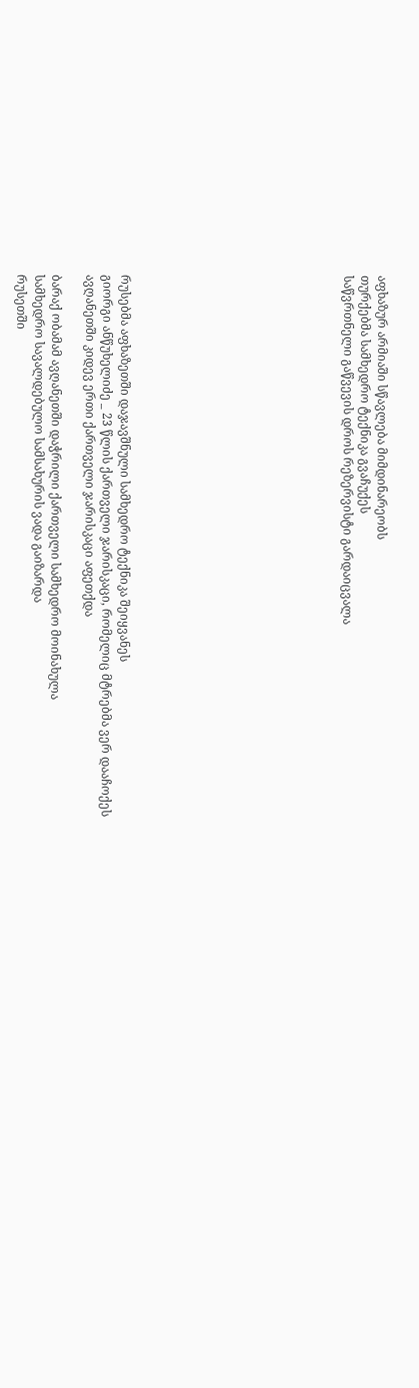აფხაზურ არმიაში სწავლება მიმდინარეობს
თურქებმა სამხედრო ტექნიკა გვაჩუქეს
საწვრთნელი გაწვევის დროს რეზერვისტი გარდაიცვალა












რუსებმა აფხაზეთში დაჯავშნული სამხედრო ტექნიკა შეიყვანეს
გიორგი ანწუხელიძე _ 23 წლის ქართველი ჯარისკაცი, რომელიც მტრებმა ვერ დააჩოქეს
ავღანეთში კიდევ ერთი ქართველი ჯარისკაცი აფეთქდა

ბარაქ ობამამ ავღანეთში დაჭრილი ქართველი სამხედრო მოინახულა
სამხედრო სავალდებულო სამსახურის ვადა გაიზარდა
რუსეთში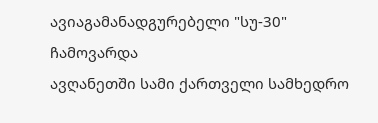ავიაგამანადგურებელი "სუ-30" ჩამოვარდა
ავღანეთში სამი ქართველი სამხედრო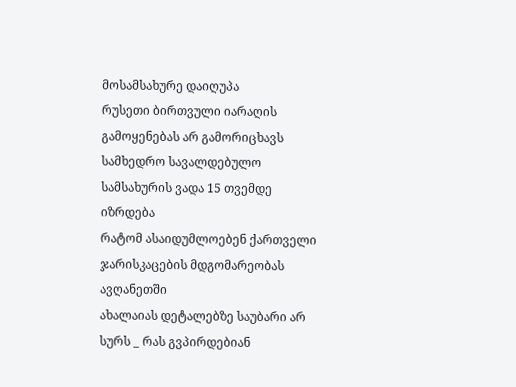მოსამსახურე დაიღუპა
რუსეთი ბირთვული იარაღის გამოყენებას არ გამორიცხავს
სამხედრო სავალდებულო სამსახურის ვადა 15 თვემდე იზრდება
რატომ ასაიდუმლოებენ ქართველი ჯარისკაცების მდგომარეობას ავღანეთში
ახალაიას დეტალებზე საუბარი არ სურს _ რას გვპირდებიან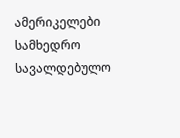ამერიკელები
სამხედრო სავალდებულო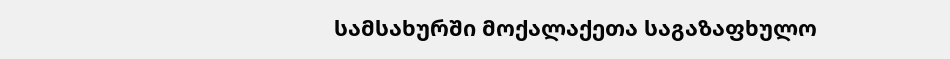სამსახურში მოქალაქეთა საგაზაფხულო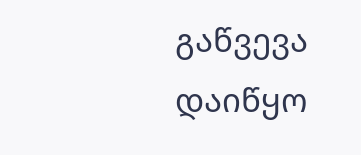გაწვევა დაიწყო